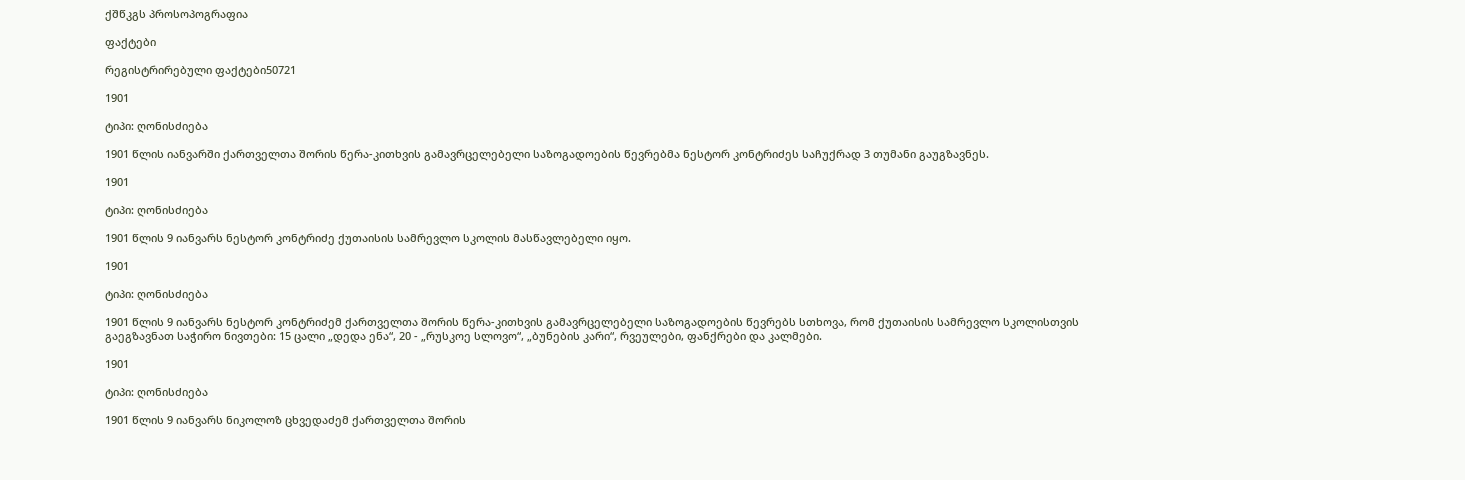ქშწკგს პროსოპოგრაფია

ფაქტები

რეგისტრირებული ფაქტები50721

1901

ტიპი: ღონისძიება

1901 წლის იანვარში ქართველთა შორის წერა-კითხვის გამავრცელებელი საზოგადოების წევრებმა ნესტორ კონტრიძეს საჩუქრად 3 თუმანი გაუგზავნეს.

1901

ტიპი: ღონისძიება

1901 წლის 9 იანვარს ნესტორ კონტრიძე ქუთაისის სამრევლო სკოლის მასწავლებელი იყო.

1901

ტიპი: ღონისძიება

1901 წლის 9 იანვარს ნესტორ კონტრიძემ ქართველთა შორის წერა-კითხვის გამავრცელებელი საზოგადოების წევრებს სთხოვა, რომ ქუთაისის სამრევლო სკოლისთვის გაეგზავნათ საჭირო ნივთები: 15 ცალი „დედა ენა“, 20 - „რუსკოე სლოვო“, „ბუნების კარი“, რვეულები, ფანქრები და კალმები.

1901

ტიპი: ღონისძიება

1901 წლის 9 იანვარს ნიკოლოზ ცხვედაძემ ქართველთა შორის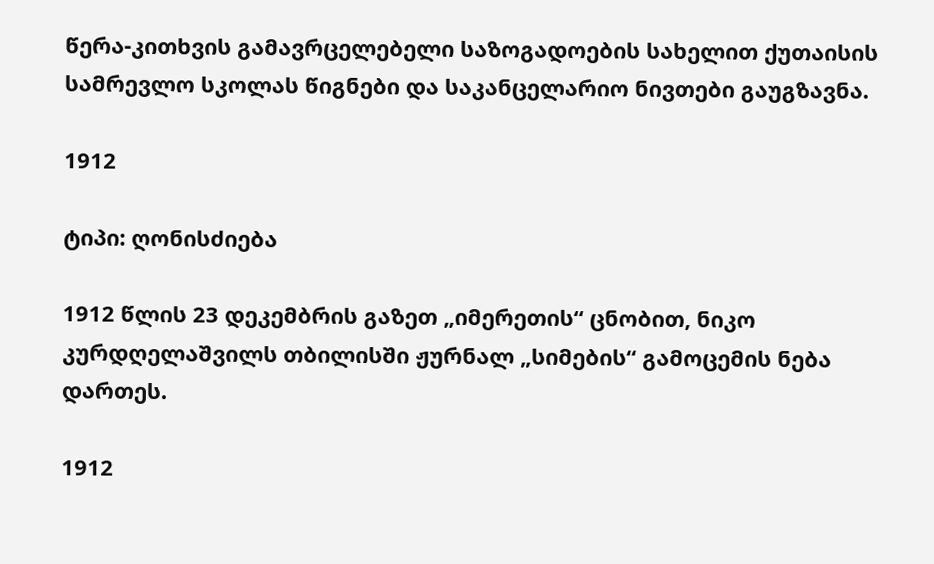წერა-კითხვის გამავრცელებელი საზოგადოების სახელით ქუთაისის სამრევლო სკოლას წიგნები და საკანცელარიო ნივთები გაუგზავნა.

1912

ტიპი: ღონისძიება

1912 წლის 23 დეკემბრის გაზეთ „იმერეთის“ ცნობით, ნიკო კურდღელაშვილს თბილისში ჟურნალ „სიმების“ გამოცემის ნება დართეს.

1912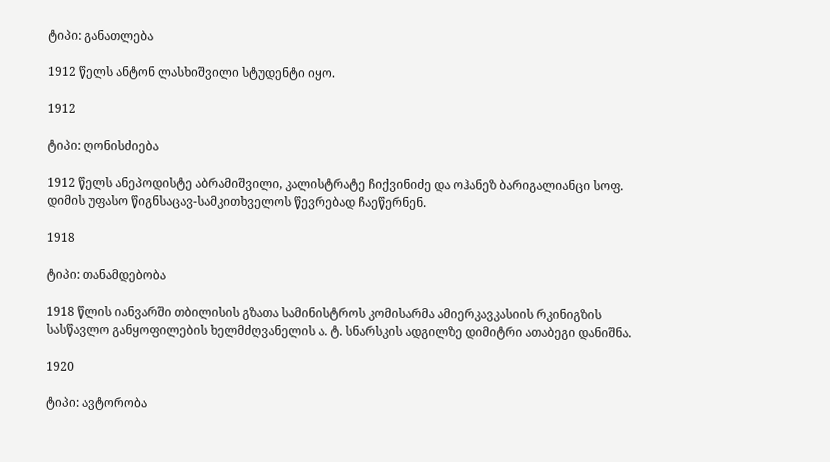ტიპი: განათლება

1912 წელს ანტონ ლასხიშვილი სტუდენტი იყო.

1912

ტიპი: ღონისძიება

1912 წელს ანეპოდისტე აბრამიშვილი, კალისტრატე ჩიქვინიძე და ოჰანეზ ბარიგალიანცი სოფ. დიმის უფასო წიგნსაცავ-სამკითხველოს წევრებად ჩაეწერნენ.

1918

ტიპი: თანამდებობა

1918 წლის იანვარში თბილისის გზათა სამინისტროს კომისარმა ამიერკავკასიის რკინიგზის სასწავლო განყოფილების ხელმძღვანელის ა. ტ. სნარსკის ადგილზე დიმიტრი ათაბეგი დანიშნა.

1920

ტიპი: ავტორობა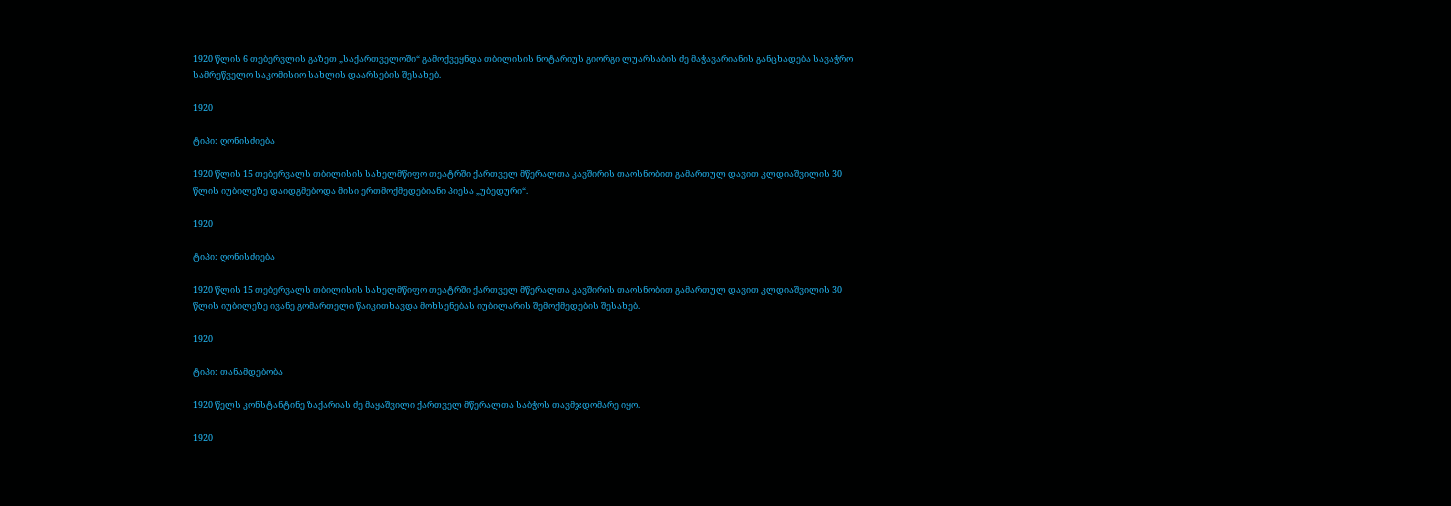1920 წლის 6 თებერვლის გაზეთ „საქართველოში“ გამოქვეყნდა თბილისის ნოტარიუს გიორგი ლუარსაბის ძე მაჭავარიანის განცხადება სავაჭრო სამრეწველო საკომისიო სახლის დაარსების შესახებ.

1920

ტიპი: ღონისძიება

1920 წლის 15 თებერვალს თბილისის სახელმწიფო თეატრში ქართველ მწერალთა კავშირის თაოსნობით გამართულ დავით კლდიაშვილის 30 წლის იუბილეზე დაიდგმებოდა მისი ერთმოქმედებიანი პიესა „უბედური“.

1920

ტიპი: ღონისძიება

1920 წლის 15 თებერვალს თბილისის სახელმწიფო თეატრში ქართველ მწერალთა კავშირის თაოსნობით გამართულ დავით კლდიაშვილის 30 წლის იუბილეზე ივანე გომართელი წაიკითხავდა მოხსენებას იუბილარის შემოქმედების შესახებ.

1920

ტიპი: თანამდებობა

1920 წელს კონსტანტინე ზაქარიას ძე მაყაშვილი ქართველ მწერალთა საბჭოს თავმჯდომარე იყო.

1920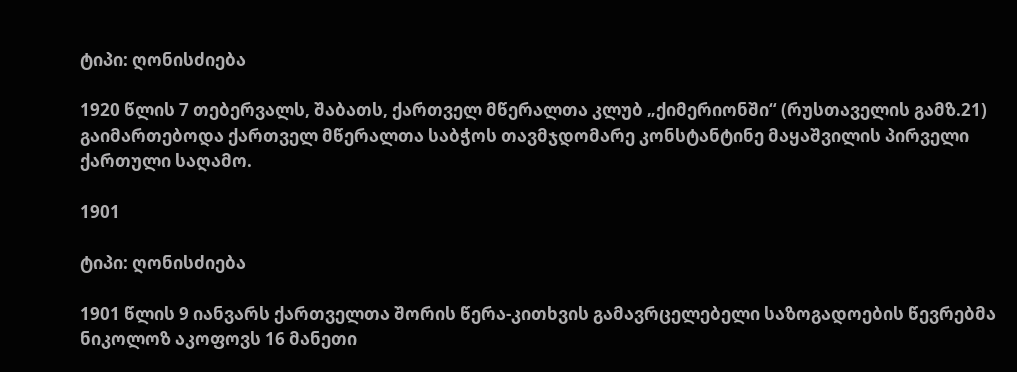ტიპი: ღონისძიება

1920 წლის 7 თებერვალს, შაბათს, ქართველ მწერალთა კლუბ „ქიმერიონში“ (რუსთაველის გამზ.21) გაიმართებოდა ქართველ მწერალთა საბჭოს თავმჯდომარე კონსტანტინე მაყაშვილის პირველი ქართული საღამო.

1901

ტიპი: ღონისძიება

1901 წლის 9 იანვარს ქართველთა შორის წერა-კითხვის გამავრცელებელი საზოგადოების წევრებმა ნიკოლოზ აკოფოვს 16 მანეთი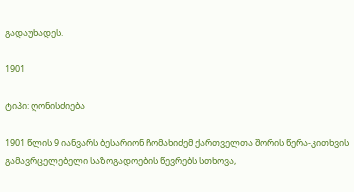გადაუხადეს.

1901

ტიპი: ღონისძიება

1901 წლის 9 იანვარს ბესარიონ ჩომახიძემ ქართველთა შორის წერა-კითხვის გამავრცელებელი საზოგადოების წევრებს სთხოვა,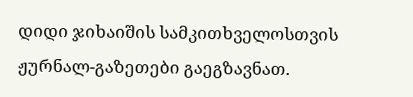დიდი ჯიხაიშის სამკითხველოსთვის ჟურნალ-გაზეთები გაეგზავნათ.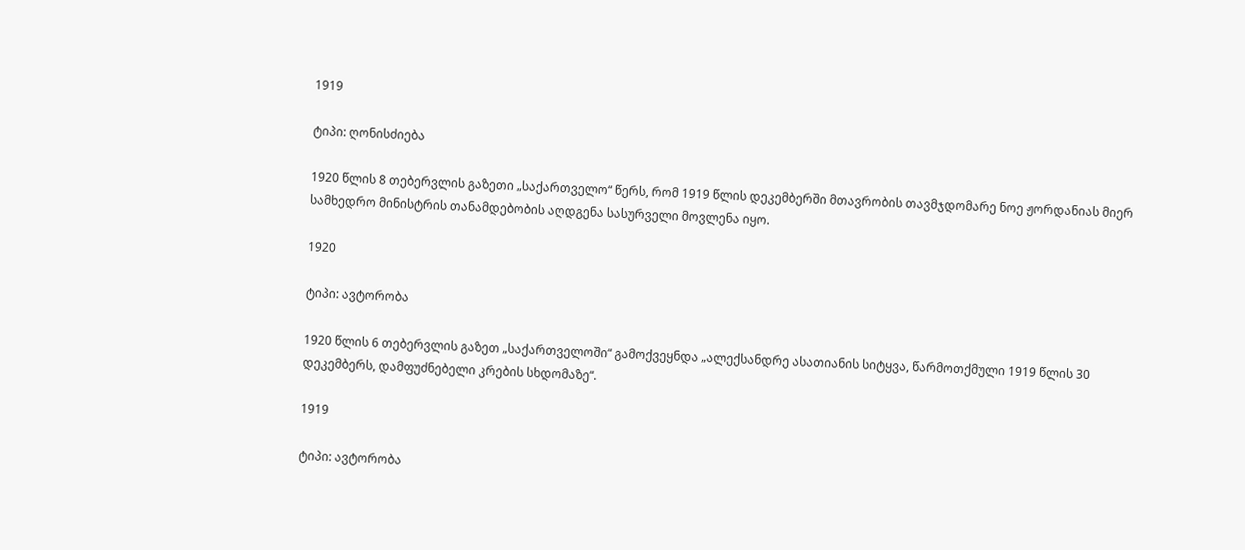1919

ტიპი: ღონისძიება

1920 წლის 8 თებერვლის გაზეთი „საქართველო“ წერს, რომ 1919 წლის დეკემბერში მთავრობის თავმჯდომარე ნოე ჟორდანიას მიერ სამხედრო მინისტრის თანამდებობის აღდგენა სასურველი მოვლენა იყო.

1920

ტიპი: ავტორობა

1920 წლის 6 თებერვლის გაზეთ „საქართველოში“ გამოქვეყნდა „ალექსანდრე ასათიანის სიტყვა, წარმოთქმული 1919 წლის 30 დეკემბერს, დამფუძნებელი კრების სხდომაზე“.

1919

ტიპი: ავტორობა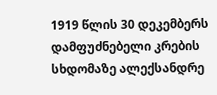1919 წლის 30 დეკემბერს დამფუძნებელი კრების სხდომაზე ალექსანდრე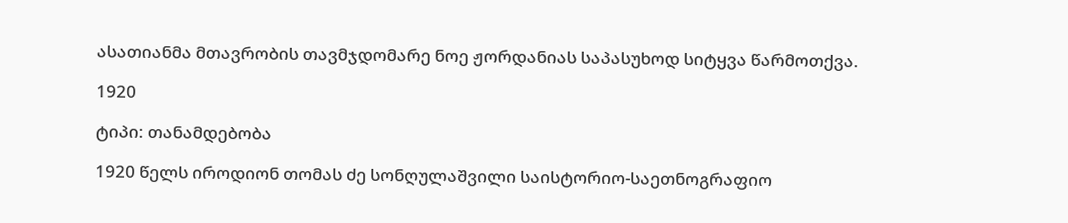ასათიანმა მთავრობის თავმჯდომარე ნოე ჟორდანიას საპასუხოდ სიტყვა წარმოთქვა.

1920

ტიპი: თანამდებობა

1920 წელს იროდიონ თომას ძე სონღულაშვილი საისტორიო-საეთნოგრაფიო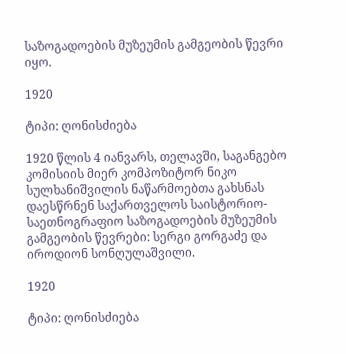საზოგადოების მუზეუმის გამგეობის წევრი იყო.

1920

ტიპი: ღონისძიება

1920 წლის 4 იანვარს, თელავში, საგანგებო კომისიის მიერ კომპოზიტორ ნიკო სულხანიშვილის ნაწარმოებთა გახსნას დაესწრნენ საქართველოს საისტორიო-საეთნოგრაფიო საზოგადოების მუზეუმის გამგეობის წევრები: სერგი გორგაძე და იროდიონ სონღულაშვილი.

1920

ტიპი: ღონისძიება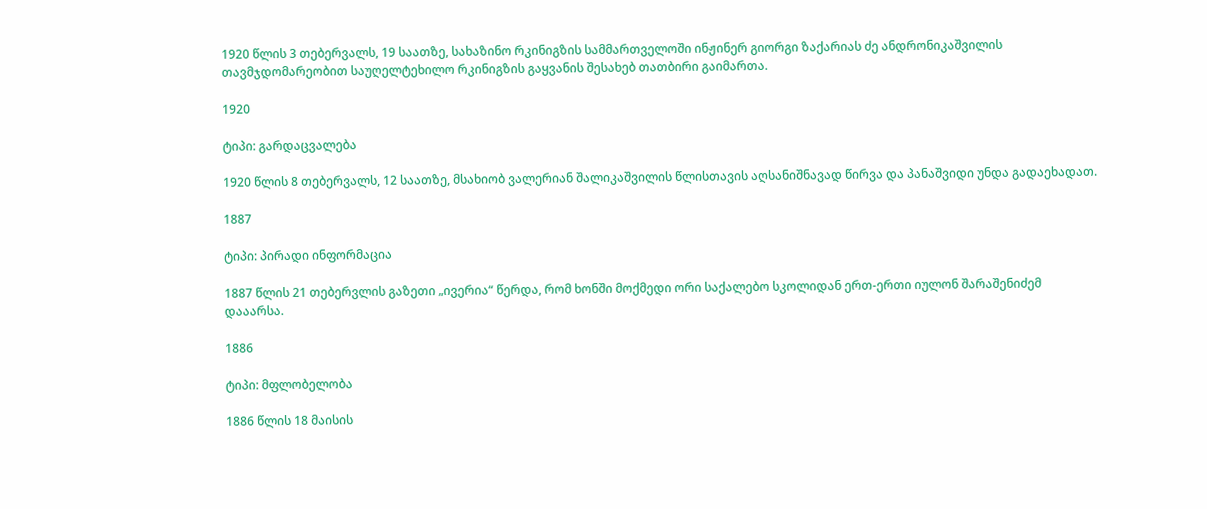1920 წლის 3 თებერვალს, 19 საათზე, სახაზინო რკინიგზის სამმართველოში ინჟინერ გიორგი ზაქარიას ძე ანდრონიკაშვილის თავმჯდომარეობით საუღელტეხილო რკინიგზის გაყვანის შესახებ თათბირი გაიმართა.

1920

ტიპი: გარდაცვალება

1920 წლის 8 თებერვალს, 12 საათზე, მსახიობ ვალერიან შალიკაშვილის წლისთავის აღსანიშნავად წირვა და პანაშვიდი უნდა გადაეხადათ.

1887

ტიპი: პირადი ინფორმაცია

1887 წლის 21 თებერვლის გაზეთი „ივერია“ წერდა, რომ ხონში მოქმედი ორი საქალებო სკოლიდან ერთ-ერთი იულონ შარაშენიძემ დააარსა.

1886

ტიპი: მფლობელობა

1886 წლის 18 მაისის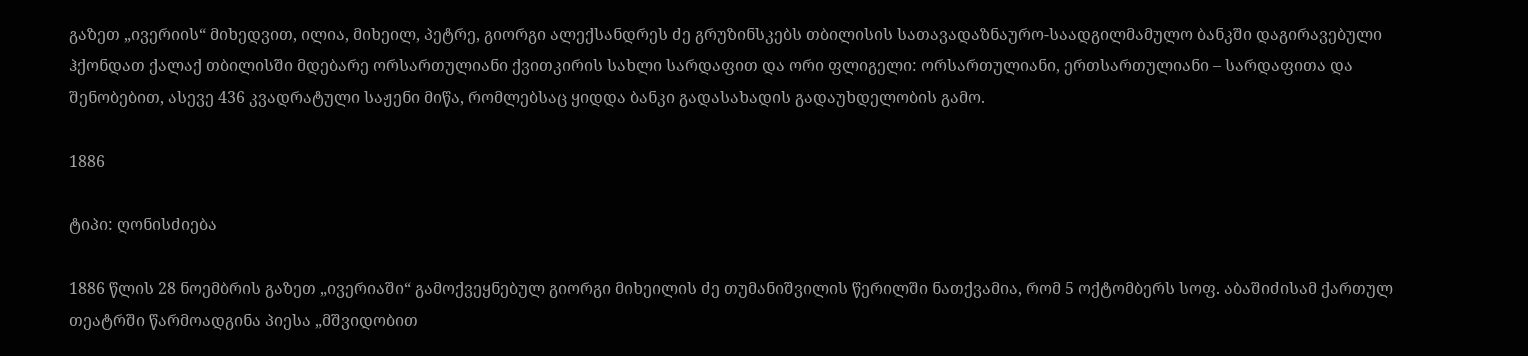გაზეთ „ივერიის“ მიხედვით, ილია, მიხეილ, პეტრე, გიორგი ალექსანდრეს ძე გრუზინსკებს თბილისის სათავადაზნაურო-საადგილმამულო ბანკში დაგირავებული ჰქონდათ ქალაქ თბილისში მდებარე ორსართულიანი ქვითკირის სახლი სარდაფით და ორი ფლიგელი: ორსართულიანი, ერთსართულიანი – სარდაფითა და შენობებით, ასევე 436 კვადრატული საჟენი მიწა, რომლებსაც ყიდდა ბანკი გადასახადის გადაუხდელობის გამო.

1886

ტიპი: ღონისძიება

1886 წლის 28 ნოემბრის გაზეთ „ივერიაში“ გამოქვეყნებულ გიორგი მიხეილის ძე თუმანიშვილის წერილში ნათქვამია, რომ 5 ოქტომბერს სოფ. აბაშიძისამ ქართულ თეატრში წარმოადგინა პიესა „მშვიდობით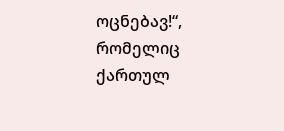ოცნებავ!“, რომელიც ქართულ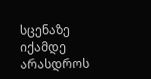სცენაზე იქამდე არასდროს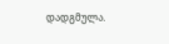დადგმულა.